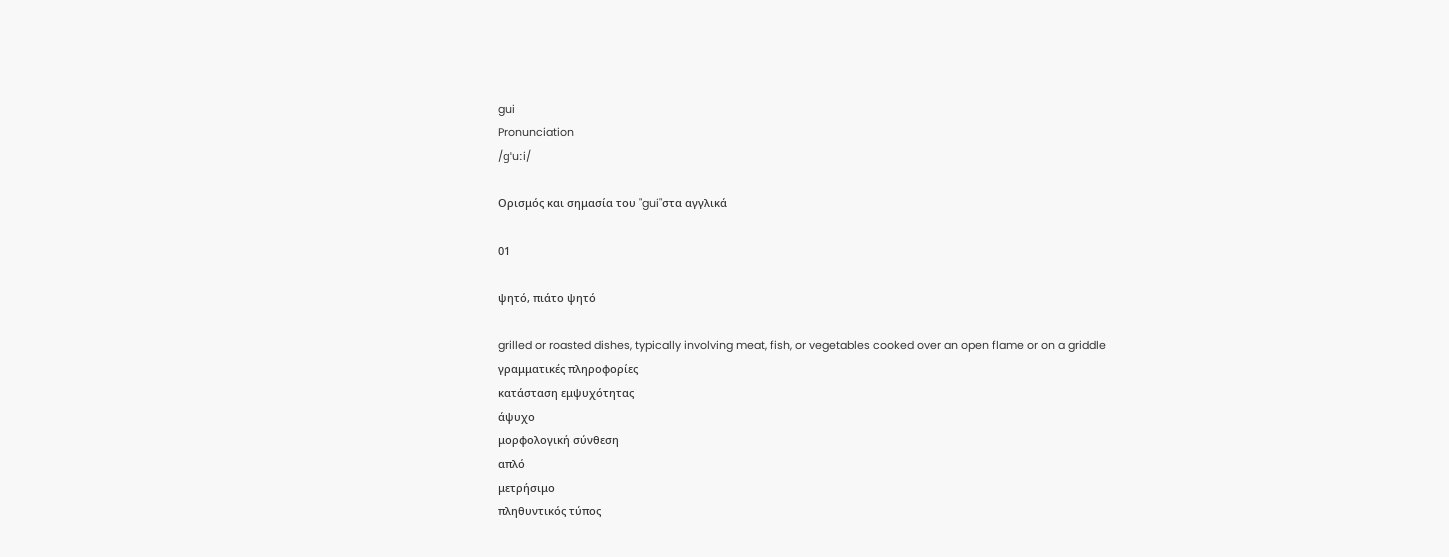gui
Pronunciation
/ɡˈuːi/

Ορισμός και σημασία του "gui"στα αγγλικά

01

ψητό, πιάτο ψητό

grilled or roasted dishes, typically involving meat, fish, or vegetables cooked over an open flame or on a griddle
γραμματικές πληροφορίες
κατάσταση εμψυχότητας
άψυχο
μορφολογική σύνθεση
απλό
μετρήσιμο
πληθυντικός τύπος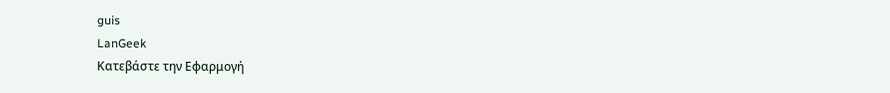guis
LanGeek
Κατεβάστε την Εφαρμογή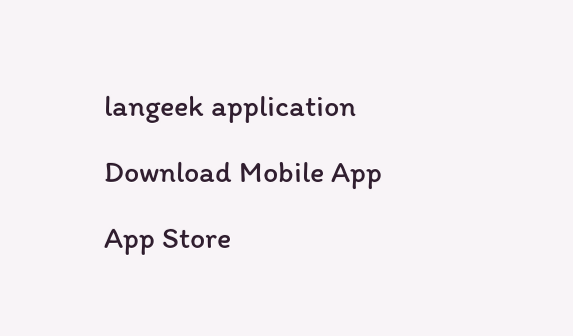langeek application

Download Mobile App

App Store